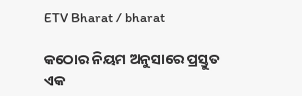ETV Bharat / bharat

କଠୋର ନିୟମ ଅନୁସାରେ ପ୍ରସ୍ତୁତ ଏକ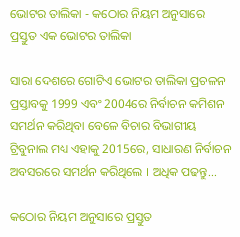ଭୋଟର ତାଲିକା - କଠୋର ନିୟମ ଅନୁସାରେ ପ୍ରସ୍ତୁତ ଏକ ଭୋଟର ତାଲିକା

ସାରା ଦେଶରେ ଗୋଟିଏ ଭୋଟର ତାଲିକା ପ୍ରଚଳନ ପ୍ରସ୍ତାବକୁ 1999 ଏବଂ 2004ରେ ନିର୍ବାଚନ କମିଶନ ସମର୍ଥନ କରିଥିବା ବେଳେ ବିଚାର ବିଭାଗୀୟ ଟ୍ରିବୁନାଲ ମଧ୍ୟ ଏହାକୁ 2015ରେ, ସାଧାରଣ ନିର୍ବାଚନ ଅବସରରେ ସମର୍ଥନ କରିଥିଲେ । ଅଧିକ ପଢନ୍ତୁ...

କଠୋର ନିୟମ ଅନୁସାରେ ପ୍ରସ୍ତୁତ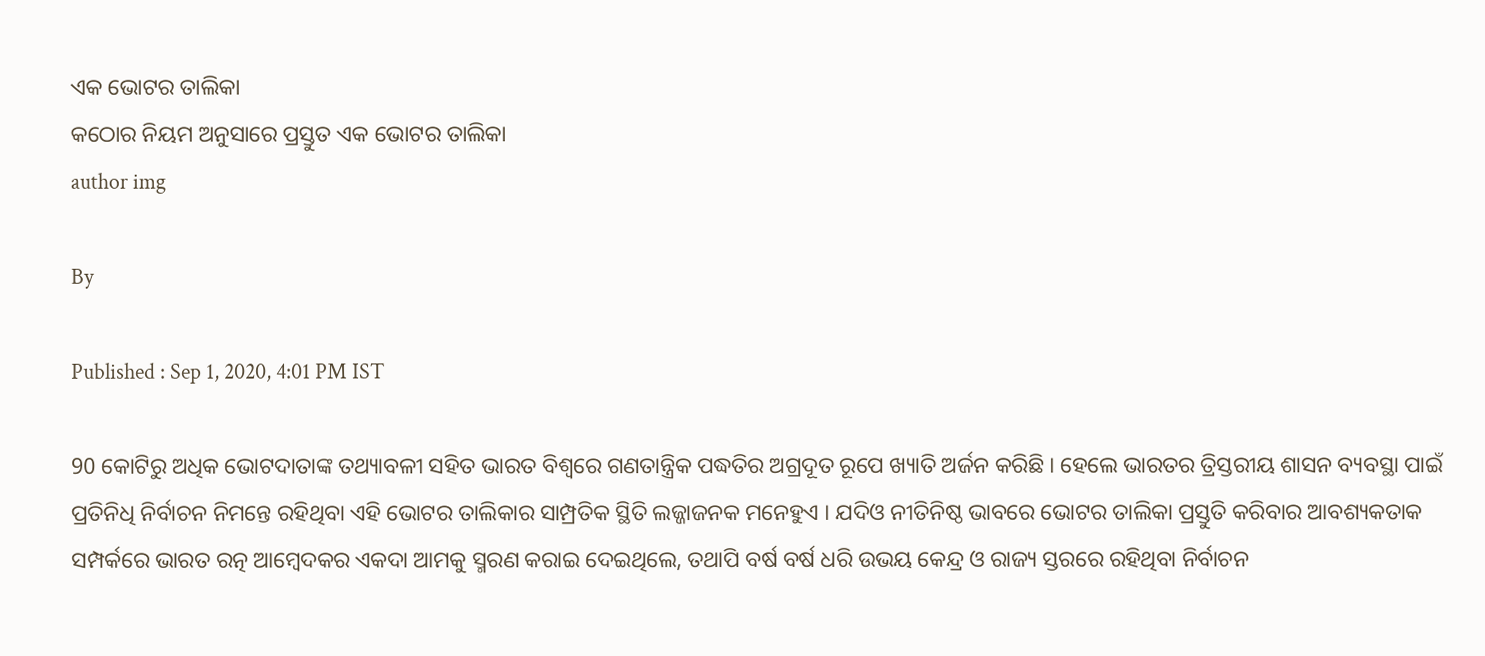ଏକ ଭୋଟର ତାଲିକା
କଠୋର ନିୟମ ଅନୁସାରେ ପ୍ରସ୍ତୁତ ଏକ ଭୋଟର ତାଲିକା
author img

By

Published : Sep 1, 2020, 4:01 PM IST

90 କୋଟିରୁ ଅଧିକ ଭୋଟଦାତାଙ୍କ ତଥ୍ୟାବଳୀ ସହିତ ଭାରତ ବିଶ୍ବରେ ଗଣତାନ୍ତ୍ରିକ ପଦ୍ଧତିର ଅଗ୍ରଦୂତ ରୂପେ ଖ୍ୟାତି ଅର୍ଜନ କରିଛି । ହେଲେ ଭାରତର ତ୍ରିସ୍ତରୀୟ ଶାସନ ବ୍ୟବସ୍ଥା ପାଇଁ ପ୍ରତିନିଧି ନିର୍ବାଚନ ନିମନ୍ତେ ରହିଥିବା ଏହି ଭୋଟର ତାଲିକାର ସାମ୍ପ୍ରତିକ ସ୍ଥିତି ଲଜ୍ଜାଜନକ ମନେହୁଏ । ଯଦିଓ ନୀତିନିଷ୍ଠ ଭାବରେ ଭୋଟର ତାଲିକା ପ୍ରସ୍ତୁତି କରିବାର ଆବଶ୍ୟକତାକ ସମ୍ପର୍କରେ ଭାରତ ରତ୍ନ ଆମ୍ବେଦକର ଏକଦା ଆମକୁ ସ୍ମରଣ କରାଇ ଦେଇଥିଲେ, ତଥାପି ବର୍ଷ ବର୍ଷ ଧରି ଉଭୟ କେନ୍ଦ୍ର ଓ ରାଜ୍ୟ ସ୍ତରରେ ରହିଥିବା ନିର୍ବାଚନ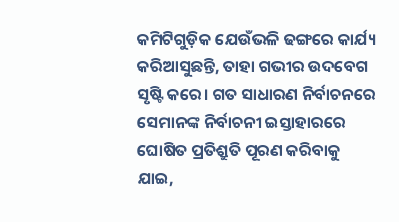କମିଟିଗୁଡ଼ିକ ଯେଉଁଭଳି ଢଙ୍ଗରେ କାର୍ଯ୍ୟ କରିଆସୁଛନ୍ତି, ତାହା ଗଭୀର ଉଦବେଗ ସୃଷ୍ଟି କରେ। ଗତ ସାଧାରଣ ନିର୍ବାଚନରେ ସେମାନଙ୍କ ନିର୍ବାଚନୀ ଇସ୍ତାହାରରେ ଘୋଷିତ ପ୍ରତିଶ୍ରୁତି ପୂରଣ କରିବାକୁ ଯାଇ,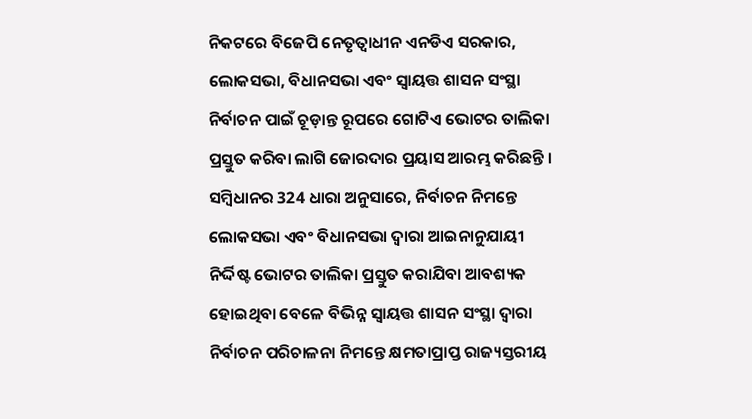ନିକଟରେ ବିଜେପି ନେତୃତ୍ବାଧୀନ ଏନଡିଏ ସରକାର, ଲୋକସଭା, ବିଧାନସଭା ଏବଂ ସ୍ବାୟତ୍ତ ଶାସନ ସଂସ୍ଥା ନିର୍ବାଚନ ପାଇଁ ଚୂଡ଼ାନ୍ତ ରୂପରେ ଗୋଟିଏ ଭୋଟର ତାଲିକା ପ୍ରସ୍ତୁତ କରିବା ଲାଗି ଜୋରଦାର ପ୍ରୟାସ ଆରମ୍ଭ କରିଛନ୍ତି । ସମ୍ବିଧାନର 324 ଧାରା ଅନୁସାରେ, ନିର୍ବାଚନ ନିମନ୍ତେ ଲୋକସଭା ଏବଂ ବିଧାନସଭା ଦ୍ବାରା ଆଇନାନୁଯାୟୀ ନିର୍ଦ୍ଦିଷ୍ଟ ଭୋଟର ତାଲିକା ପ୍ରସ୍ତୁତ କରାଯିବା ଆବଶ୍ୟକ ହୋଇଥିବା ବେଳେ ବିଭିନ୍ନ ସ୍ବାୟତ୍ତ ଶାସନ ସଂସ୍ଥା ଦ୍ବାରା ନିର୍ବାଚନ ପରିଚାଳନା ନିମନ୍ତେ କ୍ଷମତାପ୍ରାପ୍ତ ରାଜ୍ୟସ୍ତରୀୟ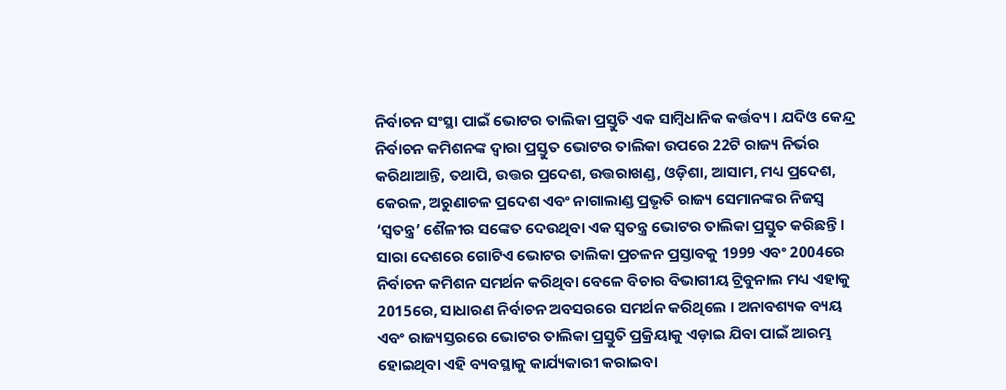ନିର୍ବାଚନ ସଂସ୍ଥା ପାଇଁ ଭୋଟର ତାଲିକା ପ୍ରସ୍ତୁତି ଏକ ସାମ୍ବିଧାନିକ କର୍ତ୍ତବ୍ୟ । ଯଦିଓ କେନ୍ଦ୍ର ନିର୍ବାଚନ କମିଶନଙ୍କ ଦ୍ବାରା ପ୍ରସ୍ତୁତ ଭୋଟର ତାଲିକା ଉପରେ 22ଟି ରାଜ୍ୟ ନିର୍ଭର କରିଥାଆନ୍ତି, ତଥାପି, ଉତ୍ତର ପ୍ରଦେଶ, ଉତ୍ତରାଖଣ୍ଡ, ଓଡ଼ିଶା, ଆସାମ, ମଧ୍ୟ ପ୍ରଦେଶ, କେରଳ, ଅରୁଣାଚଳ ପ୍ରଦେଶ ଏବଂ ନାଗାଲାଣ୍ଡ ପ୍ରଭୃତି ରାଜ୍ୟ ସେମାନଙ୍କର ନିଜସ୍ବ ‘ସ୍ବତନ୍ତ୍ର’ ଶୈଳୀର ସଙ୍କେତ ଦେଉଥିବା ଏକ ସ୍ବତନ୍ତ୍ର ଭୋଟର ତାଲିକା ପ୍ରସ୍ତୁତ କରିଛନ୍ତି । ସାରା ଦେଶରେ ଗୋଟିଏ ଭୋଟର ତାଲିକା ପ୍ରଚଳନ ପ୍ରସ୍ତାବକୁ 1999 ଏବଂ 2004ରେ ନିର୍ବାଚନ କମିଶନ ସମର୍ଥନ କରିଥିବା ବେଳେ ବିଚାର ବିଭାଗୀୟ ଟ୍ରିବୁନାଲ ମଧ୍ୟ ଏହାକୁ 2015ରେ, ସାଧାରଣ ନିର୍ବାଚନ ଅବସରରେ ସମର୍ଥନ କରିଥିଲେ । ଅନାବଶ୍ୟକ ବ୍ୟୟ ଏବଂ ରାଜ୍ୟସ୍ତରରେ ଭୋଟର ତାଲିକା ପ୍ରସ୍ତୁତି ପ୍ରକ୍ରିୟାକୁ ଏଡ଼ାଇ ଯିବା ପାଇଁ ଆରମ୍ଭ ହୋଇଥିବା ଏହି ବ୍ୟବସ୍ଥାକୁ କାର୍ଯ୍ୟକାରୀ କରାଇବା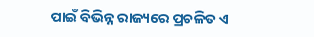ପାଇଁ ବିଭିନ୍ନ ରାଜ୍ୟରେ ପ୍ରଚଳିତ ଏ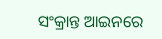ସଂକ୍ରାନ୍ତ ଆଇନରେ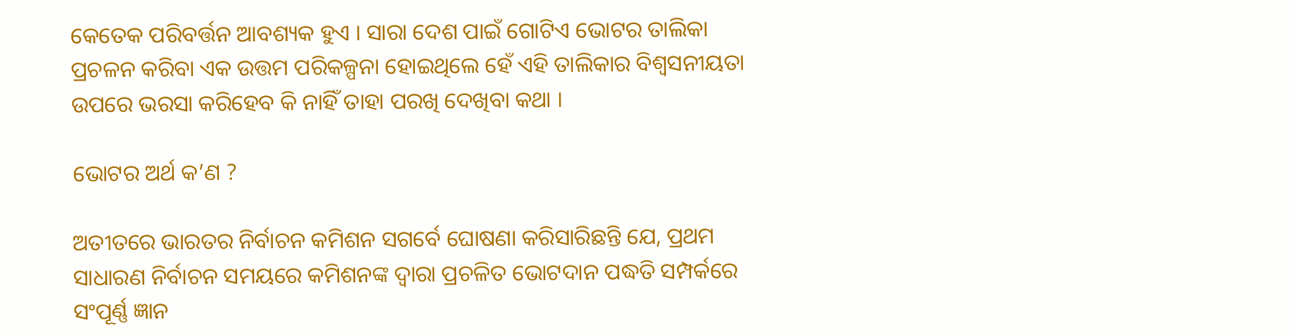କେତେକ ପରିବର୍ତ୍ତନ ଆବଶ୍ୟକ ହୁଏ । ସାରା ଦେଶ ପାଇଁ ଗୋଟିଏ ଭୋଟର ତାଲିକା ପ୍ରଚଳନ କରିବା ଏକ ଉତ୍ତମ ପରିକଳ୍ପନା ହୋଇଥିଲେ ହେଁ ଏହି ତାଲିକାର ବିଶ୍ବସନୀୟତା ଉପରେ ଭରସା କରିହେବ କି ନାହିଁ ତାହା ପରଖି ଦେଖିବା କଥା ।

ଭୋଟର ଅର୍ଥ କ’ଣ ?

ଅତୀତରେ ଭାରତର ନିର୍ବାଚନ କମିଶନ ସଗର୍ବେ ଘୋଷଣା କରିସାରିଛନ୍ତି ଯେ, ପ୍ରଥମ ସାଧାରଣ ନିର୍ବାଚନ ସମୟରେ କମିଶନଙ୍କ ଦ୍ବାରା ପ୍ରଚଳିତ ଭୋଟଦାନ ପଦ୍ଧତି ସମ୍ପର୍କରେ ସଂପୂର୍ଣ୍ଣ ଜ୍ଞାନ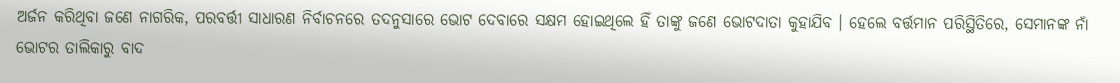ଅର୍ଜନ କରିଥିବା ଜଣେ ନାଗରିକ, ପରବର୍ତ୍ତୀ ସାଧାରଣ ନିର୍ବାଚନରେ ତଦନୁସାରେ ଭୋଟ ଦେବାରେ ସକ୍ଷମ ହୋଇଥିଲେ ହିଁ ତାଙ୍କୁ ଜଣେ ଭୋଟଦାତା କୁହାଯିବ । ହେଲେ ବର୍ତ୍ତମାନ ପରିସ୍ଥିତିରେ, ସେମାନଙ୍କ ନାଁ ଭୋଟର ତାଲିକାରୁ ବାଦ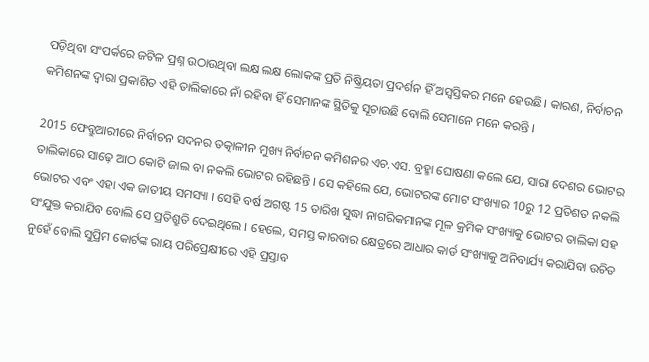ପଡ଼ିଥିବା ସଂପର୍କରେ ଜଟିଳ ପ୍ରଶ୍ନ ଉଠାଉଥିବା ଲକ୍ଷ ଲକ୍ଷ ଲୋକଙ୍କ ପ୍ରତି ନିଷ୍କ୍ରିୟତା ପ୍ରଦର୍ଶନ ହିଁ ଅସ୍ବସ୍ତିକର ମନେ ହେଉଛି। କାରଣ, ନିର୍ବାଚନ କମିଶନଙ୍କ ଦ୍ବାରା ପ୍ରକାଶିତ ଏହି ତାଲିକାରେ ନାଁ ରହିବା ହିଁ ସେମାନଙ୍କ ସ୍ଥିତିକୁ ସୂଚାଉଛି ବୋଲି ସେମାନେ ମନେ କରନ୍ତି ।

2015 ଫେବ୍ରୁଆରୀରେ ନିର୍ବାଚନ ସଦନର ତତ୍କାଳୀନ ମୁଖ୍ୟ ନିର୍ବାଚନ କମିଶନର ଏଚ.ଏସ. ବ୍ରହ୍ମା ଘୋଷଣା କଲେ ଯେ, ସାରା ଦେଶର ଭୋଟର ତାଲିକାରେ ସାଢ଼େ ଆଠ କୋଟି ଜାଲ ବା ନକଲି ଭୋଟର ରହିଛନ୍ତି । ସେ କହିଲେ ଯେ, ଭୋଟରଙ୍କ ମୋଟ ସଂଖ୍ୟାର 10ରୁ 12 ପ୍ରତିଶତ ନକଲି ଭୋଟର ଏବଂ ଏହା ଏକ ଜାତୀୟ ସମସ୍ୟା । ସେହି ବର୍ଷ ଅଗଷ୍ଟ 15 ତାରିଖ ସୁଦ୍ଧା ନାଗରିକମାନଙ୍କ ମୂଳ କ୍ରମିକ ସଂଖ୍ୟାକୁ ଭୋଟର ତାଲିକା ସହ ସଂଯୁକ୍ତ କରାଯିବ ବୋଲି ସେ ପ୍ରତିଶ୍ରୁତି ଦେଇଥିଲେ । ହେଲେ, ସମସ୍ତ କାରବାର କ୍ଷେତ୍ରରେ ଆଧାର କାର୍ଡ ସଂଖ୍ୟାକୁ ଅନିବାର୍ଯ୍ୟ କରାଯିବା ଉଚିତ ନୁହେଁ ବୋଲି ସୁପ୍ରିମ କୋର୍ଟଙ୍କ ରାୟ ପରିପ୍ରେକ୍ଷୀରେ ଏହି ପ୍ରସ୍ତାବ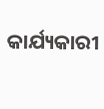କାର୍ଯ୍ୟକାରୀ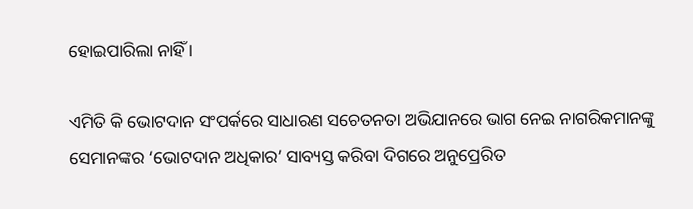ହୋଇପାରିଲା ନାହିଁ ।

ଏମିତି କି ଭୋଟଦାନ ସଂପର୍କରେ ସାଧାରଣ ସଚେତନତା ଅଭିଯାନରେ ଭାଗ ନେଇ ନାଗରିକମାନଙ୍କୁ ସେମାନଙ୍କର ‘ଭୋଟଦାନ ଅଧିକାର’ ସାବ୍ୟସ୍ତ କରିବା ଦିଗରେ ଅନୁପ୍ରେରିତ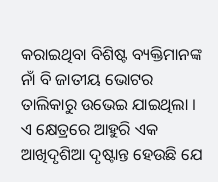କରାଇଥିବା ବିଶିଷ୍ଟ ବ୍ୟକ୍ତିମାନଙ୍କ ନାଁ ବି ଜାତୀୟ ଭୋଟର ତାଲିକାରୁ ଉଭେଇ ଯାଇଥିଲା । ଏ କ୍ଷେତ୍ରରେ ଆହୁରି ଏକ ଆଖିଦୃଶିଆ ଦୃଷ୍ଟାନ୍ତ ହେଉଛି ଯେ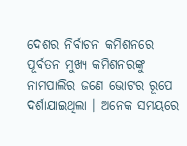ଦେଶର ନିର୍ବାଚନ କମିଶନରେ ପୂର୍ବତନ ମୁଖ୍ୟ କମିଶନରଙ୍କୁ ନାମପାଲିର ଜଣେ ଭୋଟର ରୂପେ ଦର୍ଶାଯାଇଥିଲା । ଅନେକ ସମୟରେ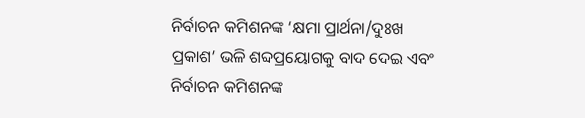ନିର୍ବାଚନ କମିଶନଙ୍କ ‘କ୍ଷମା ପ୍ରାର୍ଥନା/ଦୁଃଖ ପ୍ରକାଶ’ ଭଳି ଶବ୍ଦପ୍ରୟୋଗକୁ ବାଦ ଦେଇ ଏବଂ ନିର୍ବାଚନ କମିଶନଙ୍କ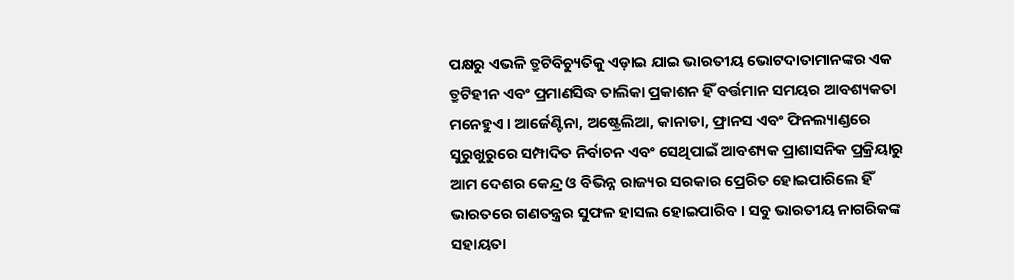ପକ୍ଷରୁ ଏଭଳି ତ୍ରୁଟିବିଚ୍ୟୁତିକୁ ଏଡ଼ାଇ ଯାଇ ଭାରତୀୟ ଭୋଟଦାତାମାନଙ୍କର ଏକ ତ୍ରୁଟିହୀନ ଏବଂ ପ୍ରମାଣସିଦ୍ଧ ତାଲିକା ପ୍ରକାଶନ ହିଁ ବର୍ତ୍ତମାନ ସମୟର ଆବଶ୍ୟକତା ମନେହୁଏ । ଆର୍ଜେଣ୍ଟିନା, ଅଷ୍ଟ୍ରେଲିଆ, କାନାଡା, ଫ୍ରାନସ ଏବଂ ଫିନଲ୍ୟାଣ୍ଡରେ ସୁରୁଖୁରୁରେ ସମ୍ପାଦିତ ନିର୍ବାଚନ ଏବଂ ସେଥିପାଇଁ ଆବଶ୍ୟକ ପ୍ରାଶାସନିକ ପ୍ରକ୍ରିୟାରୁ ଆମ ଦେଶର କେନ୍ଦ୍ର ଓ ବିଭିନ୍ନ ରାଜ୍ୟର ସରକାର ପ୍ରେରିତ ହୋଇପାରିଲେ ହିଁ ଭାରତରେ ଗଣତନ୍ତ୍ରର ସୁଫଳ ହାସଲ ହୋଇପାରିବ । ସବୁ ଭାରତୀୟ ନାଗରିକଙ୍କ ସହାୟତା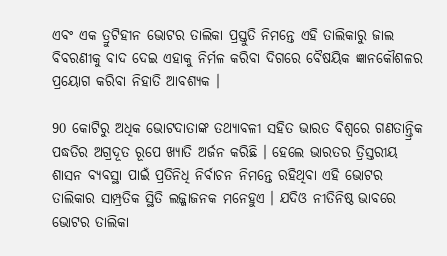ଏବଂ ଏକ ତ୍ରୁଟିହୀନ ଭୋଟର ତାଲିକା ପ୍ରସ୍ତୁତି ନିମନ୍ତେ ଏହି ତାଲିକାରୁ ଜାଲ ବିବରଣୀକୁ ବାଦ ଦେଇ ଏହାକୁ ନିର୍ମଳ କରିବା ଦିଗରେ ବୈଷୟିକ ଜ୍ଞାନକୌଶଳର ପ୍ରୟୋଗ କରିବା ନିହାତି ଆବଶ୍ୟକ ।

90 କୋଟିରୁ ଅଧିକ ଭୋଟଦାତାଙ୍କ ତଥ୍ୟାବଳୀ ସହିତ ଭାରତ ବିଶ୍ବରେ ଗଣତାନ୍ତ୍ରିକ ପଦ୍ଧତିର ଅଗ୍ରଦୂତ ରୂପେ ଖ୍ୟାତି ଅର୍ଜନ କରିଛି । ହେଲେ ଭାରତର ତ୍ରିସ୍ତରୀୟ ଶାସନ ବ୍ୟବସ୍ଥା ପାଇଁ ପ୍ରତିନିଧି ନିର୍ବାଚନ ନିମନ୍ତେ ରହିଥିବା ଏହି ଭୋଟର ତାଲିକାର ସାମ୍ପ୍ରତିକ ସ୍ଥିତି ଲଜ୍ଜାଜନକ ମନେହୁଏ । ଯଦିଓ ନୀତିନିଷ୍ଠ ଭାବରେ ଭୋଟର ତାଲିକା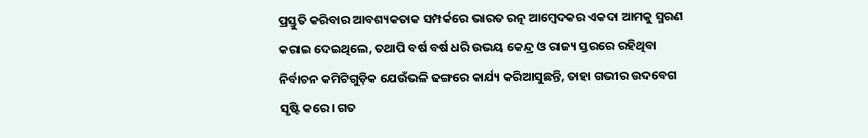ପ୍ରସ୍ତୁତି କରିବାର ଆବଶ୍ୟକତାକ ସମ୍ପର୍କରେ ଭାରତ ରତ୍ନ ଆମ୍ବେଦକର ଏକଦା ଆମକୁ ସ୍ମରଣ କରାଇ ଦେଇଥିଲେ, ତଥାପି ବର୍ଷ ବର୍ଷ ଧରି ଉଭୟ କେନ୍ଦ୍ର ଓ ରାଜ୍ୟ ସ୍ତରରେ ରହିଥିବା ନିର୍ବାଚନ କମିଟିଗୁଡ଼ିକ ଯେଉଁଭଳି ଢଙ୍ଗରେ କାର୍ଯ୍ୟ କରିଆସୁଛନ୍ତି, ତାହା ଗଭୀର ଉଦବେଗ ସୃଷ୍ଟି କରେ। ଗତ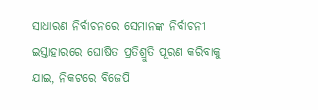ସାଧାରଣ ନିର୍ବାଚନରେ ସେମାନଙ୍କ ନିର୍ବାଚନୀ ଇସ୍ତାହାରରେ ଘୋଷିତ ପ୍ରତିଶ୍ରୁତି ପୂରଣ କରିବାକୁ ଯାଇ, ନିକଟରେ ବିଜେପି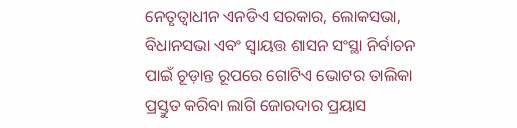ନେତୃତ୍ବାଧୀନ ଏନଡିଏ ସରକାର, ଲୋକସଭା, ବିଧାନସଭା ଏବଂ ସ୍ବାୟତ୍ତ ଶାସନ ସଂସ୍ଥା ନିର୍ବାଚନ ପାଇଁ ଚୂଡ଼ାନ୍ତ ରୂପରେ ଗୋଟିଏ ଭୋଟର ତାଲିକା ପ୍ରସ୍ତୁତ କରିବା ଲାଗି ଜୋରଦାର ପ୍ରୟାସ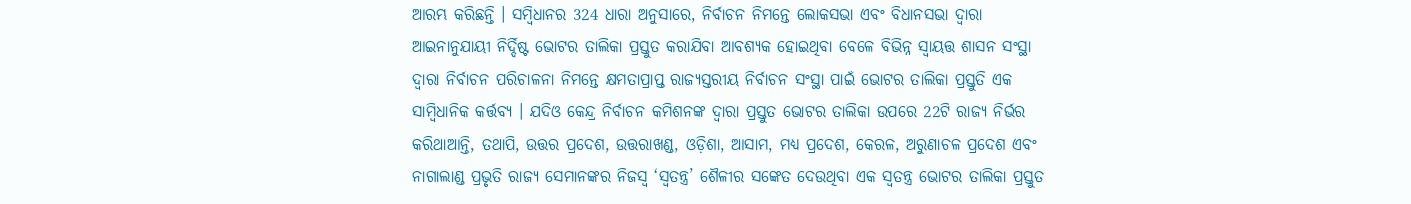ଆରମ୍ଭ କରିଛନ୍ତି । ସମ୍ବିଧାନର 324 ଧାରା ଅନୁସାରେ, ନିର୍ବାଚନ ନିମନ୍ତେ ଲୋକସଭା ଏବଂ ବିଧାନସଭା ଦ୍ବାରା ଆଇନାନୁଯାୟୀ ନିର୍ଦ୍ଦିଷ୍ଟ ଭୋଟର ତାଲିକା ପ୍ରସ୍ତୁତ କରାଯିବା ଆବଶ୍ୟକ ହୋଇଥିବା ବେଳେ ବିଭିନ୍ନ ସ୍ବାୟତ୍ତ ଶାସନ ସଂସ୍ଥା ଦ୍ବାରା ନିର୍ବାଚନ ପରିଚାଳନା ନିମନ୍ତେ କ୍ଷମତାପ୍ରାପ୍ତ ରାଜ୍ୟସ୍ତରୀୟ ନିର୍ବାଚନ ସଂସ୍ଥା ପାଇଁ ଭୋଟର ତାଲିକା ପ୍ରସ୍ତୁତି ଏକ ସାମ୍ବିଧାନିକ କର୍ତ୍ତବ୍ୟ । ଯଦିଓ କେନ୍ଦ୍ର ନିର୍ବାଚନ କମିଶନଙ୍କ ଦ୍ବାରା ପ୍ରସ୍ତୁତ ଭୋଟର ତାଲିକା ଉପରେ 22ଟି ରାଜ୍ୟ ନିର୍ଭର କରିଥାଆନ୍ତି, ତଥାପି, ଉତ୍ତର ପ୍ରଦେଶ, ଉତ୍ତରାଖଣ୍ଡ, ଓଡ଼ିଶା, ଆସାମ, ମଧ୍ୟ ପ୍ରଦେଶ, କେରଳ, ଅରୁଣାଚଳ ପ୍ରଦେଶ ଏବଂ ନାଗାଲାଣ୍ଡ ପ୍ରଭୃତି ରାଜ୍ୟ ସେମାନଙ୍କର ନିଜସ୍ବ ‘ସ୍ବତନ୍ତ୍ର’ ଶୈଳୀର ସଙ୍କେତ ଦେଉଥିବା ଏକ ସ୍ବତନ୍ତ୍ର ଭୋଟର ତାଲିକା ପ୍ରସ୍ତୁତ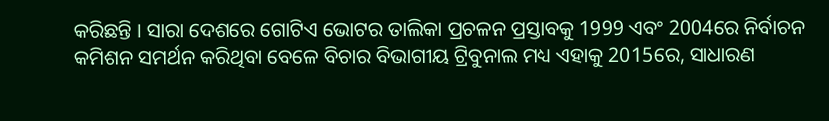କରିଛନ୍ତି । ସାରା ଦେଶରେ ଗୋଟିଏ ଭୋଟର ତାଲିକା ପ୍ରଚଳନ ପ୍ରସ୍ତାବକୁ 1999 ଏବଂ 2004ରେ ନିର୍ବାଚନ କମିଶନ ସମର୍ଥନ କରିଥିବା ବେଳେ ବିଚାର ବିଭାଗୀୟ ଟ୍ରିବୁନାଲ ମଧ୍ୟ ଏହାକୁ 2015ରେ, ସାଧାରଣ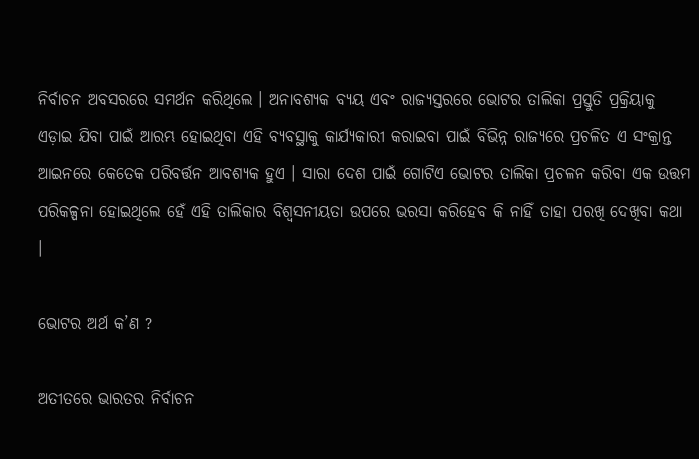ନିର୍ବାଚନ ଅବସରରେ ସମର୍ଥନ କରିଥିଲେ । ଅନାବଶ୍ୟକ ବ୍ୟୟ ଏବଂ ରାଜ୍ୟସ୍ତରରେ ଭୋଟର ତାଲିକା ପ୍ରସ୍ତୁତି ପ୍ରକ୍ରିୟାକୁ ଏଡ଼ାଇ ଯିବା ପାଇଁ ଆରମ୍ଭ ହୋଇଥିବା ଏହି ବ୍ୟବସ୍ଥାକୁ କାର୍ଯ୍ୟକାରୀ କରାଇବା ପାଇଁ ବିଭିନ୍ନ ରାଜ୍ୟରେ ପ୍ରଚଳିତ ଏ ସଂକ୍ରାନ୍ତ ଆଇନରେ କେତେକ ପରିବର୍ତ୍ତନ ଆବଶ୍ୟକ ହୁଏ । ସାରା ଦେଶ ପାଇଁ ଗୋଟିଏ ଭୋଟର ତାଲିକା ପ୍ରଚଳନ କରିବା ଏକ ଉତ୍ତମ ପରିକଳ୍ପନା ହୋଇଥିଲେ ହେଁ ଏହି ତାଲିକାର ବିଶ୍ବସନୀୟତା ଉପରେ ଭରସା କରିହେବ କି ନାହିଁ ତାହା ପରଖି ଦେଖିବା କଥା ।

ଭୋଟର ଅର୍ଥ କ’ଣ ?

ଅତୀତରେ ଭାରତର ନିର୍ବାଚନ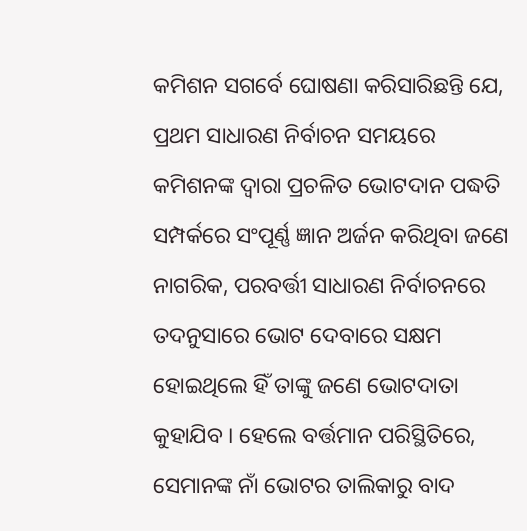କମିଶନ ସଗର୍ବେ ଘୋଷଣା କରିସାରିଛନ୍ତି ଯେ, ପ୍ରଥମ ସାଧାରଣ ନିର୍ବାଚନ ସମୟରେ କମିଶନଙ୍କ ଦ୍ବାରା ପ୍ରଚଳିତ ଭୋଟଦାନ ପଦ୍ଧତି ସମ୍ପର୍କରେ ସଂପୂର୍ଣ୍ଣ ଜ୍ଞାନ ଅର୍ଜନ କରିଥିବା ଜଣେ ନାଗରିକ, ପରବର୍ତ୍ତୀ ସାଧାରଣ ନିର୍ବାଚନରେ ତଦନୁସାରେ ଭୋଟ ଦେବାରେ ସକ୍ଷମ ହୋଇଥିଲେ ହିଁ ତାଙ୍କୁ ଜଣେ ଭୋଟଦାତା କୁହାଯିବ । ହେଲେ ବର୍ତ୍ତମାନ ପରିସ୍ଥିତିରେ, ସେମାନଙ୍କ ନାଁ ଭୋଟର ତାଲିକାରୁ ବାଦ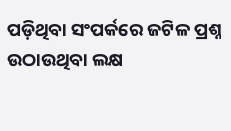ପଡ଼ିଥିବା ସଂପର୍କରେ ଜଟିଳ ପ୍ରଶ୍ନ ଉଠାଉଥିବା ଲକ୍ଷ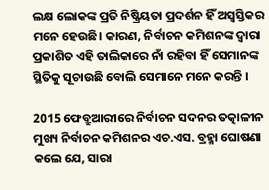ଲକ୍ଷ ଲୋକଙ୍କ ପ୍ରତି ନିଷ୍କ୍ରିୟତା ପ୍ରଦର୍ଶନ ହିଁ ଅସ୍ବସ୍ତିକର ମନେ ହେଉଛି। କାରଣ, ନିର୍ବାଚନ କମିଶନଙ୍କ ଦ୍ବାରା ପ୍ରକାଶିତ ଏହି ତାଲିକାରେ ନାଁ ରହିବା ହିଁ ସେମାନଙ୍କ ସ୍ଥିତିକୁ ସୂଚାଉଛି ବୋଲି ସେମାନେ ମନେ କରନ୍ତି ।

2015 ଫେବ୍ରୁଆରୀରେ ନିର୍ବାଚନ ସଦନର ତତ୍କାଳୀନ ମୁଖ୍ୟ ନିର୍ବାଚନ କମିଶନର ଏଚ.ଏସ. ବ୍ରହ୍ମା ଘୋଷଣା କଲେ ଯେ, ସାରା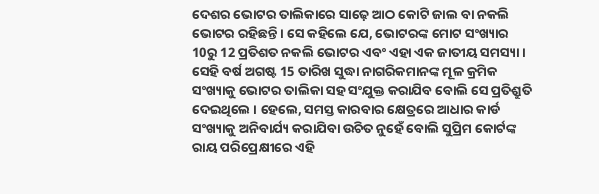ଦେଶର ଭୋଟର ତାଲିକାରେ ସାଢ଼େ ଆଠ କୋଟି ଜାଲ ବା ନକଲି ଭୋଟର ରହିଛନ୍ତି । ସେ କହିଲେ ଯେ, ଭୋଟରଙ୍କ ମୋଟ ସଂଖ୍ୟାର 10ରୁ 12 ପ୍ରତିଶତ ନକଲି ଭୋଟର ଏବଂ ଏହା ଏକ ଜାତୀୟ ସମସ୍ୟା । ସେହି ବର୍ଷ ଅଗଷ୍ଟ 15 ତାରିଖ ସୁଦ୍ଧା ନାଗରିକମାନଙ୍କ ମୂଳ କ୍ରମିକ ସଂଖ୍ୟାକୁ ଭୋଟର ତାଲିକା ସହ ସଂଯୁକ୍ତ କରାଯିବ ବୋଲି ସେ ପ୍ରତିଶ୍ରୁତି ଦେଇଥିଲେ । ହେଲେ, ସମସ୍ତ କାରବାର କ୍ଷେତ୍ରରେ ଆଧାର କାର୍ଡ ସଂଖ୍ୟାକୁ ଅନିବାର୍ଯ୍ୟ କରାଯିବା ଉଚିତ ନୁହେଁ ବୋଲି ସୁପ୍ରିମ କୋର୍ଟଙ୍କ ରାୟ ପରିପ୍ରେକ୍ଷୀରେ ଏହି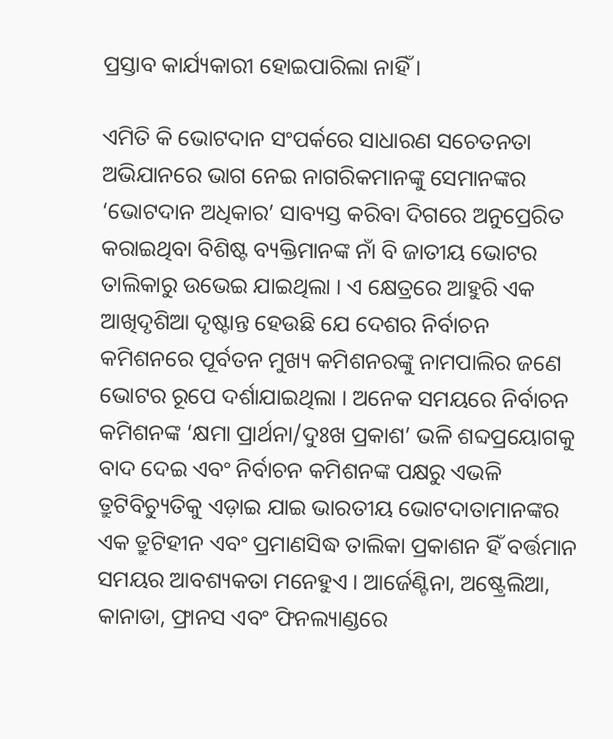ପ୍ରସ୍ତାବ କାର୍ଯ୍ୟକାରୀ ହୋଇପାରିଲା ନାହିଁ ।

ଏମିତି କି ଭୋଟଦାନ ସଂପର୍କରେ ସାଧାରଣ ସଚେତନତା ଅଭିଯାନରେ ଭାଗ ନେଇ ନାଗରିକମାନଙ୍କୁ ସେମାନଙ୍କର ‘ଭୋଟଦାନ ଅଧିକାର’ ସାବ୍ୟସ୍ତ କରିବା ଦିଗରେ ଅନୁପ୍ରେରିତ କରାଇଥିବା ବିଶିଷ୍ଟ ବ୍ୟକ୍ତିମାନଙ୍କ ନାଁ ବି ଜାତୀୟ ଭୋଟର ତାଲିକାରୁ ଉଭେଇ ଯାଇଥିଲା । ଏ କ୍ଷେତ୍ରରେ ଆହୁରି ଏକ ଆଖିଦୃଶିଆ ଦୃଷ୍ଟାନ୍ତ ହେଉଛି ଯେ ଦେଶର ନିର୍ବାଚନ କମିଶନରେ ପୂର୍ବତନ ମୁଖ୍ୟ କମିଶନରଙ୍କୁ ନାମପାଲିର ଜଣେ ଭୋଟର ରୂପେ ଦର୍ଶାଯାଇଥିଲା । ଅନେକ ସମୟରେ ନିର୍ବାଚନ କମିଶନଙ୍କ ‘କ୍ଷମା ପ୍ରାର୍ଥନା/ଦୁଃଖ ପ୍ରକାଶ’ ଭଳି ଶବ୍ଦପ୍ରୟୋଗକୁ ବାଦ ଦେଇ ଏବଂ ନିର୍ବାଚନ କମିଶନଙ୍କ ପକ୍ଷରୁ ଏଭଳି ତ୍ରୁଟିବିଚ୍ୟୁତିକୁ ଏଡ଼ାଇ ଯାଇ ଭାରତୀୟ ଭୋଟଦାତାମାନଙ୍କର ଏକ ତ୍ରୁଟିହୀନ ଏବଂ ପ୍ରମାଣସିଦ୍ଧ ତାଲିକା ପ୍ରକାଶନ ହିଁ ବର୍ତ୍ତମାନ ସମୟର ଆବଶ୍ୟକତା ମନେହୁଏ । ଆର୍ଜେଣ୍ଟିନା, ଅଷ୍ଟ୍ରେଲିଆ, କାନାଡା, ଫ୍ରାନସ ଏବଂ ଫିନଲ୍ୟାଣ୍ଡରେ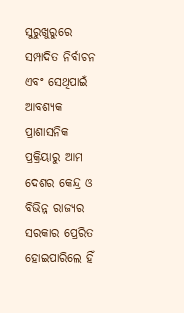ସୁରୁଖୁରୁରେ ସମ୍ପାଦିତ ନିର୍ବାଚନ ଏବଂ ସେଥିପାଇଁ ଆବଶ୍ୟକ ପ୍ରାଶାସନିକ ପ୍ରକ୍ରିୟାରୁ ଆମ ଦେଶର କେନ୍ଦ୍ର ଓ ବିଭିନ୍ନ ରାଜ୍ୟର ସରକାର ପ୍ରେରିତ ହୋଇପାରିଲେ ହିଁ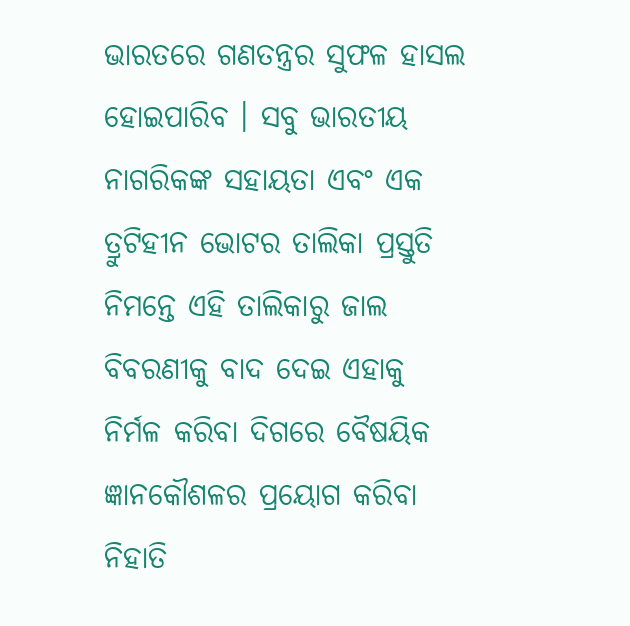ଭାରତରେ ଗଣତନ୍ତ୍ରର ସୁଫଳ ହାସଲ ହୋଇପାରିବ । ସବୁ ଭାରତୀୟ ନାଗରିକଙ୍କ ସହାୟତା ଏବଂ ଏକ ତ୍ରୁଟିହୀନ ଭୋଟର ତାଲିକା ପ୍ରସ୍ତୁତି ନିମନ୍ତେ ଏହି ତାଲିକାରୁ ଜାଲ ବିବରଣୀକୁ ବାଦ ଦେଇ ଏହାକୁ ନିର୍ମଳ କରିବା ଦିଗରେ ବୈଷୟିକ ଜ୍ଞାନକୌଶଳର ପ୍ରୟୋଗ କରିବା ନିହାତି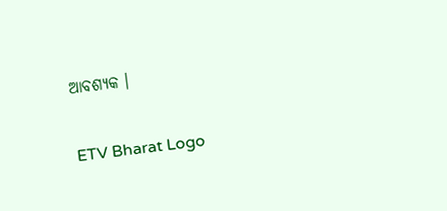ଆବଶ୍ୟକ ।

ETV Bharat Logo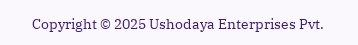Copyright © 2025 Ushodaya Enterprises Pvt.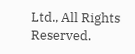Ltd., All Rights Reserved.